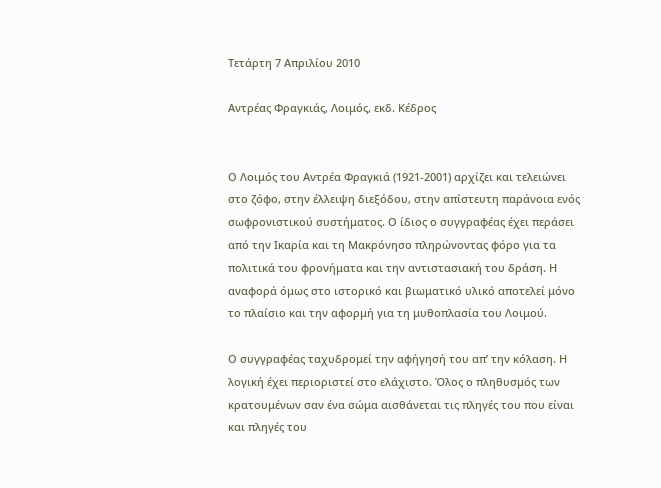Τετάρτη 7 Απριλίου 2010

Αντρέας Φραγκιάς, Λοιμός, εκδ. Κέδρος


Ο Λοιμός του Αντρέα Φραγκιά (1921-2001) αρχίζει και τελειώνει στο ζόφο, στην έλλειψη διεξόδου, στην απίστευτη παράνοια ενός σωφρονιστικού συστήματος. Ο ίδιος ο συγγραφέας έχει περάσει από την Ικαρία και τη Μακρόνησο πληρώνοντας φόρο για τα πολιτικά του φρονήματα και την αντιστασιακή του δράση. Η αναφορά όμως στο ιστορικό και βιωματικό υλικό αποτελεί μόνο το πλαίσιο και την αφορμή για τη μυθοπλασία του Λοιμού.

Ο συγγραφέας ταχυδρομεί την αφήγησή του απ’ την κόλαση. Η λογική έχει περιοριστεί στο ελάχιστο. Όλος ο πληθυσμός των κρατουμένων σαν ένα σώμα αισθάνεται τις πληγές του που είναι και πληγές του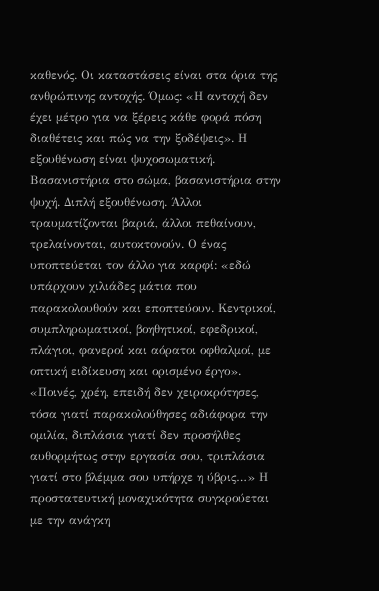καθενός. Οι καταστάσεις είναι στα όρια της ανθρώπινης αντοχής. Όμως: «Η αντοχή δεν έχει μέτρο για να ξέρεις κάθε φορά πόση διαθέτεις και πώς να την ξοδέψεις». Η εξουθένωση είναι ψυχοσωματική. Βασανιστήρια στο σώμα, βασανιστήρια στην ψυχή. Διπλή εξουθένωση. Άλλοι τραυματίζονται βαριά, άλλοι πεθαίνουν, τρελαίνονται, αυτοκτονούν. Ο ένας υποπτεύεται τον άλλο για καρφί: «εδώ υπάρχουν χιλιάδες μάτια που παρακολουθούν και εποπτεύουν. Κεντρικοί, συμπληρωματικοί, βοηθητικοί, εφεδρικοί, πλάγιοι, φανεροί και αόρατοι οφθαλμοί, με οπτική ειδίκευση και ορισμένο έργο». «Ποινές, χρέη, επειδή δεν χειροκρότησες, τόσα γιατί παρακολούθησες αδιάφορα την ομιλία, διπλάσια γιατί δεν προσήλθες αυθορμήτως στην εργασία σου, τριπλάσια γιατί στο βλέμμα σου υπήρχε η ύβρις…» Η προστατευτική μοναχικότητα συγκρούεται με την ανάγκη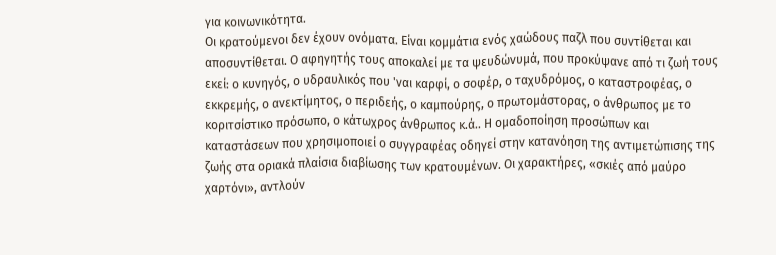για κοινωνικότητα.
Οι κρατούμενοι δεν έχουν ονόματα. Είναι κομμάτια ενός χαώδους παζλ που συντίθεται και αποσυντίθεται. Ο αφηγητής τους αποκαλεί με τα ψευδώνυμά, που προκύψανε από τι ζωή τους εκεί: ο κυνηγός, ο υδραυλικός που 'ναι καρφί, ο σοφέρ, ο ταχυδρόμος, ο καταστροφέας, ο εκκρεμής, ο ανεκτίμητος, ο περιδεής, ο καμπούρης, ο πρωτομάστορας, ο άνθρωπος με το κοριτσίστικο πρόσωπο, ο κάτωχρος άνθρωπος κ.ά.. Η ομαδοποίηση προσώπων και καταστάσεων που χρησιμοποιεί ο συγγραφέας οδηγεί στην κατανόηση της αντιμετώπισης της ζωής στα οριακά πλαίσια διαβίωσης των κρατουμένων. Οι χαρακτήρες, «σκιές από μαύρο χαρτόνι», αντλούν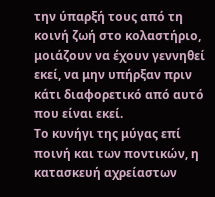την ύπαρξή τους από τη κοινή ζωή στο κολαστήριο, μοιάζουν να έχουν γεννηθεί εκεί, να μην υπήρξαν πριν κάτι διαφορετικό από αυτό που είναι εκεί.
Το κυνήγι της μύγας επί ποινή και των ποντικών, η κατασκευή αχρείαστων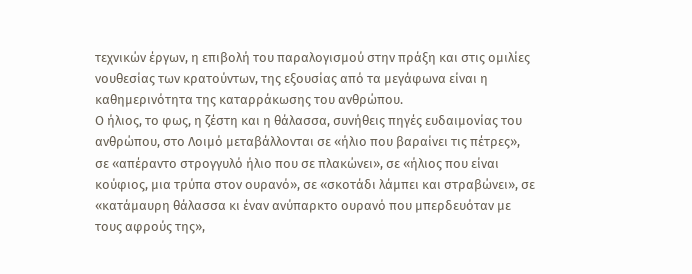τεχνικών έργων, η επιβολή του παραλογισμού στην πράξη και στις ομιλίες νουθεσίας των κρατούντων, της εξουσίας από τα μεγάφωνα είναι η καθημερινότητα της καταρράκωσης του ανθρώπου.
Ο ήλιος, το φως, η ζέστη και η θάλασσα, συνήθεις πηγές ευδαιμονίας του ανθρώπου, στο Λοιμό μεταβάλλονται σε «ήλιο που βαραίνει τις πέτρες», σε «απέραντο στρογγυλό ήλιο που σε πλακώνει», σε «ήλιος που είναι κούφιος, μια τρύπα στον ουρανό», σε «σκοτάδι λάμπει και στραβώνει», σε «κατάμαυρη θάλασσα κι έναν ανύπαρκτο ουρανό που μπερδευόταν με τους αφρούς της»,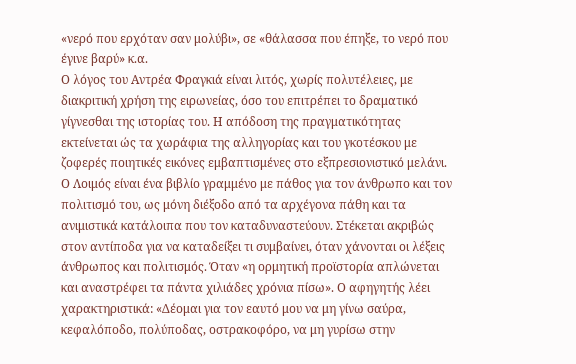«νερό που ερχόταν σαν μολύβι», σε «θάλασσα που έπηξε, το νερό που έγινε βαρύ» κ.α.
Ο λόγος του Αντρέα Φραγκιά είναι λιτός, χωρίς πολυτέλειες, με διακριτική χρήση της ειρωνείας, όσο του επιτρέπει το δραματικό γίγνεσθαι της ιστορίας του. Η απόδοση της πραγματικότητας εκτείνεται ώς τα χωράφια της αλληγορίας και του γκοτέσκου με ζοφερές ποιητικές εικόνες εμβαπτισμένες στο εξπρεσιονιστικό μελάνι.
Ο Λοιμός είναι ένα βιβλίο γραμμένο με πάθος για τον άνθρωπο και τον πολιτισμό του, ως μόνη διέξοδο από τα αρχέγονα πάθη και τα ανιμιστικά κατάλοιπα που τον καταδυναστεύουν. Στέκεται ακριβώς στον αντίποδα για να καταδείξει τι συμβαίνει, όταν χάνονται οι λέξεις άνθρωπος και πολιτισμός. Όταν «η ορμητική προϊστορία απλώνεται και αναστρέφει τα πάντα χιλιάδες χρόνια πίσω». Ο αφηγητής λέει χαρακτηριστικά: «Δέομαι για τον εαυτό μου να μη γίνω σαύρα, κεφαλόποδο, πολύποδας, οστρακοφόρο, να μη γυρίσω στην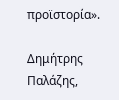προϊστορία».

Δημήτρης Παλάζης,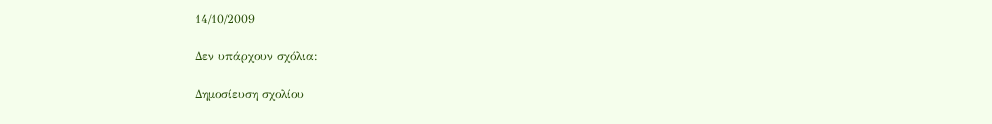14/10/2009

Δεν υπάρχουν σχόλια:

Δημοσίευση σχολίου